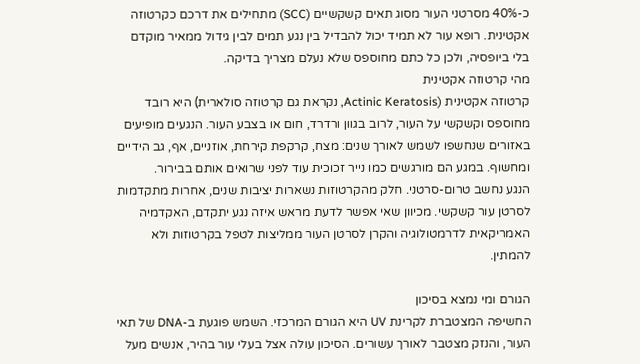כ-40% מסרטני העור מסוג תאים קשקשיים (SCC) מתחילים את דרכם כקרטוזה אקטינית. רופא עור לא תמיד יכול להבדיל בין נגע תמים לבין גידול ממאיר מוקדם בלי ביופסיה, ולכן כל כתם מחוספס שלא נעלם מצריך בדיקה.
מהי קרטוזה אקטינית
קרטוזה אקטינית (Actinic Keratosis, נקראת גם קרטוזה סולארית) היא רובד מחוספס וקשקשי על העור, לרוב בגוון ורדרד, חום או בצבע העור. הנגעים מופיעים באזורים שנחשפו לשמש לאורך שנים: מצח, קרקפת קירחת, אוזניים, אף, גב הידיים ומחשוף. במגע הם מורגשים כמו נייר זכוכית עוד לפני שרואים אותם בבירור.
הנגע נחשב טרום-סרטני. חלק מהקרטוזות נשארות יציבות שנים, אחרות מתקדמות לסרטן עור קשקשי. מכיוון שאי אפשר לדעת מראש איזה נגע יתקדם, האקדמיה האמריקאית לדרמטולוגיה והקרן לסרטן העור ממליצות לטפל בקרטוזות ולא להמתין.

הגורם ומי נמצא בסיכון
החשיפה המצטברת לקרינת UV היא הגורם המרכזי. השמש פוגעת ב-DNA של תאי העור, והנזק מצטבר לאורך עשורים. הסיכון עולה אצל בעלי עור בהיר, אנשים מעל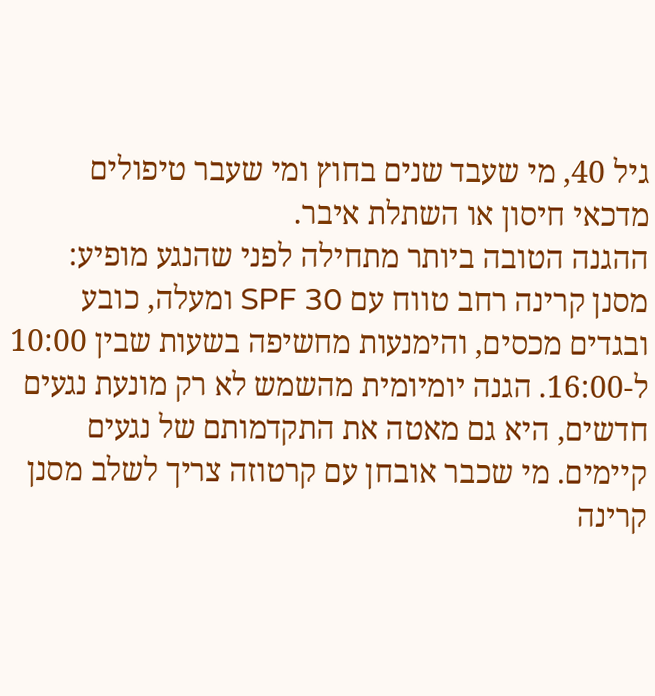גיל 40, מי שעבד שנים בחוץ ומי שעבר טיפולים מדכאי חיסון או השתלת איבר.
ההגנה הטובה ביותר מתחילה לפני שהנגע מופיע: מסנן קרינה רחב טווח עם SPF 30 ומעלה, כובע ובגדים מכסים, והימנעות מחשיפה בשעות שבין 10:00 ל-16:00. הגנה יומיומית מהשמש לא רק מונעת נגעים חדשים, היא גם מאטה את התקדמותם של נגעים קיימים. מי שכבר אובחן עם קרטוזה צריך לשלב מסנן קרינה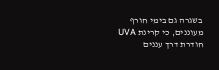בשגרה גם בימי חורף מעוננים, כי קרינת UVA חודרת דרך עננים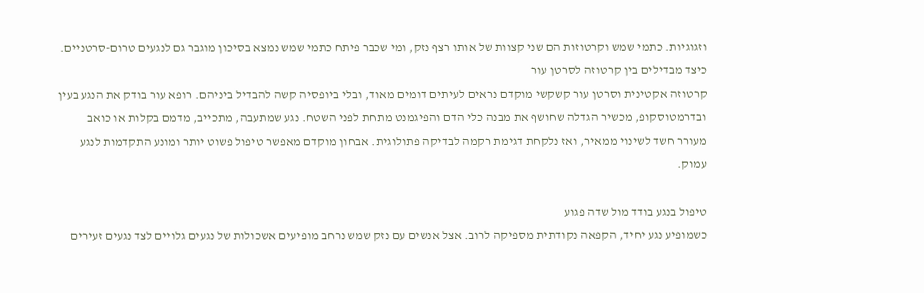וזגוגיות. כתמי שמש וקרטוזות הם שני קצוות של אותו רצף נזק, ומי שכבר פיתח כתמי שמש נמצא בסיכון מוגבר גם לנגעים טרום-סרטניים.
כיצד מבדילים בין קרטוזה לסרטן עור
קרטוזה אקטינית וסרטן עור קשקשי מוקדם נראים לעיתים דומים מאוד, ובלי ביופסיה קשה להבדיל ביניהם. רופא עור בודק את הנגע בעין ובדרמטוסקופ, מכשיר הגדלה שחושף את מבנה כלי הדם והפיגמנט מתחת לפני השטח. נגע שמתעבה, מתכייב, מדמם בקלות או כואב מעורר חשד לשינוי ממאיר, ואז נלקחת דגימת רקמה לבדיקה פתולוגית. אבחון מוקדם מאפשר טיפול פשוט יותר ומונע התקדמות לנגע עמוק.

טיפול בנגע בודד מול שדה פגוע
כשמופיע נגע יחיד, הקפאה נקודתית מספיקה לרוב. אצל אנשים עם נזק שמש נרחב מופיעים אשכולות של נגעים גלויים לצד נגעים זעירים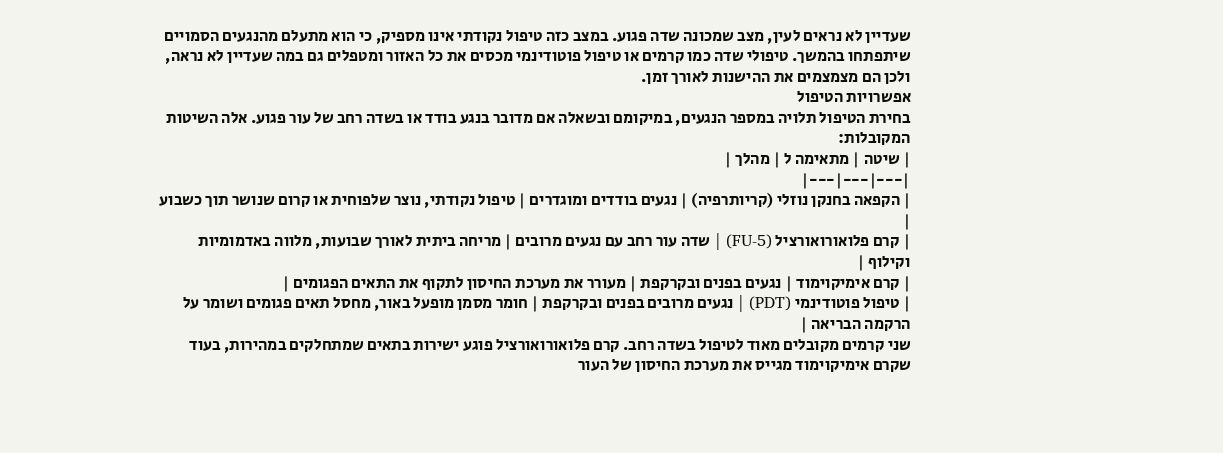שעדיין לא נראים לעין, מצב שמכונה שדה פגוע. במצב כזה טיפול נקודתי אינו מספיק, כי הוא מתעלם מהנגעים הסמויים שיתפתחו בהמשך. טיפולי שדה כמו קרמים או טיפול פוטודינמי מכסים את כל האזור ומטפלים גם במה שעדיין לא נראה, ולכן הם מצמצמים את ההישנות לאורך זמן.
אפשרויות הטיפול
בחירת הטיפול תלויה במספר הנגעים, במיקומם ובשאלה אם מדובר בנגע בודד או בשדה רחב של עור פגוע. אלה השיטות המקובלות:
| שיטה | מתאימה ל | מהלך |
|---|---|---|
| הקפאה בחנקן נוזלי (קריותרפיה) | נגעים בודדים ומוגדרים | טיפול נקודתי, נוצר שלפוחית או קרום שנושר תוך כשבוע |
| קרם פלואורואורציל (5-FU) | שדה עור רחב עם נגעים מרובים | מריחה ביתית לאורך שבועות, מלווה באדמומיות וקילוף |
| קרם אימיקוימוד | נגעים בפנים ובקרקפת | מעורר את מערכת החיסון לתקוף את התאים הפגומים |
| טיפול פוטודינמי (PDT) | נגעים מרובים בפנים ובקרקפת | חומר מסמן מופעל באור, מחסל תאים פגומים ושומר על הרקמה הבריאה |
שני קרמים מקובלים מאוד לטיפול בשדה רחב. קרם פלואורואורציל פוגע ישירות בתאים שמתחלקים במהירות, בעוד שקרם אימיקוימוד מגייס את מערכת החיסון של העור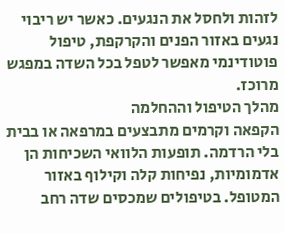לזהות ולחסל את הנגעים. כאשר יש ריבוי נגעים באזור הפנים והקרקפת, טיפול פוטודינמי מאפשר לטפל בכל השדה במפגש מרוכז.
מהלך הטיפול וההחלמה
הקפאה וקרמים מתבצעים במרפאה או בבית בלי הרדמה. תופעות הלוואי השכיחות הן אדמומיות, נפיחות קלה וקילוף באזור המטופל. בטיפולים שמכסים שדה רחב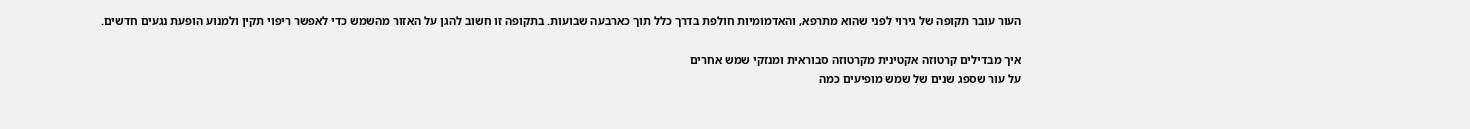העור עובר תקופה של גירוי לפני שהוא מתרפא, והאדמומיות חולפת בדרך כלל תוך כארבעה שבועות. בתקופה זו חשוב להגן על האזור מהשמש כדי לאפשר ריפוי תקין ולמנוע הופעת נגעים חדשים.

איך מבדילים קרטוזה אקטינית מקרטוזה סבוראית ומנזקי שמש אחרים
על עור שספג שנים של שמש מופיעים כמה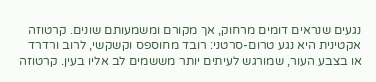נגעים שנראים דומים מרחוק, אך מקורם ומשמעותם שונים. קרטוזה אקטינית היא נגע טרום-סרטני: רובד מחוספס וקשקשי, לרוב ורדרד או בצבע העור, שמורגש לעיתים יותר מששמים לב אליו בעין. קרטוזה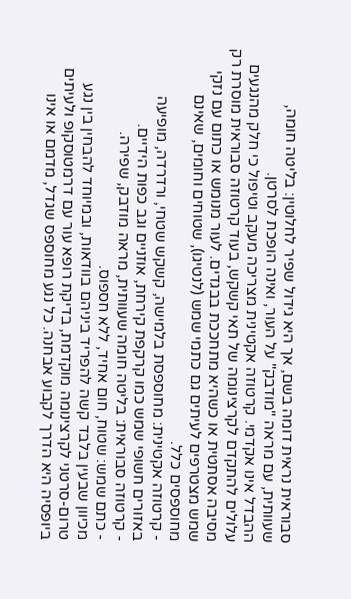סבוראית נראית דומה בשם, אך היא גידול שפיר לחלוטין: בליטה חומה, שעוותית, עם מראה "מודבק" על העור, ואינה הופכת לסרטן.
ההבדל אינו אקדמי. קרטוזה אקטינית מצריכה מעקב וטיפול כי חלק מהנגעים עלולים להתקדם לקרצינומה של תאי קשקש, בעוד קרטוזה סבוראית מוסרת רק מסיבה אסתטית או כשהיא מתחככת בבגדים. לעור מנומש או כתום עם נזקי שמש מצטרפים לעיתים גם כתמי שמש (לנטיגו), שטוחים וחומים, שאינם מחוספסים כלל.
- קרטוזה אקטינית: מחוספסת בלמישה, קשקש שטחי, ורדרדה, מופיעה באזורים חשופי שמש כמו קרקפת קירחת, אוזניים וגב כפות הידיים.
- קרטוזה סבוראית: בליטה חומה שעוותית, מראה מודבק, שפירה.
- כתם שמש: שטוח, חום אחיד, ללא חספוס.
מכיוון שבעין בלבד קשה להפריד ביניהם בוודאות, ובמיוחד להבחין בין נגע טרום-סרטני לקרצינומה מוקדמת, בדיקת רופא עור עם דרמטוסקופ ולעיתים ביופסיה היא הדרך לקבוע אבחנה. כל נגע מחוספס שגדל, מדמם או אינו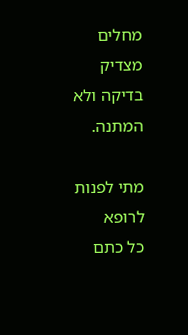מחלים מצדיק בדיקה ולא המתנה.

מתי לפנות לרופא
כל כתם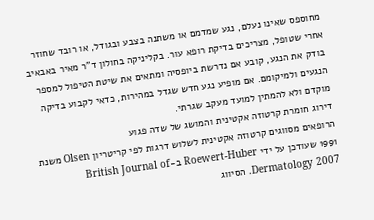מחוספס שאינו נעלם, נגע שמדמם או משתנה בצבע ובגודל, או רובד שחוזר אחרי שטופל, מצריכים בדיקת רופא עור. בקליניקה בחולון ד"ר מאיר באבאיב בודק את הנגע, קובע אם נדרשת ביופסיה ומתאים את שיטת הטיפול למספר הנגעים ולמיקומם. אם מופיע נגע חדש שגדל במהירות, כדאי לקבוע בדיקה מוקדם ולא להמתין למועד מעקב שגרתי.
דירוג חומרת קרטוזה אקטינית והמושג של שדה פגוע
הרופאים מסווגים קרטוזה אקטינית לשלוש דרגות לפי קריטריון Olsen משנת 1991 שעודכן על ידי Roewert-Huber ב-British Journal of Dermatology 2007. הסיווג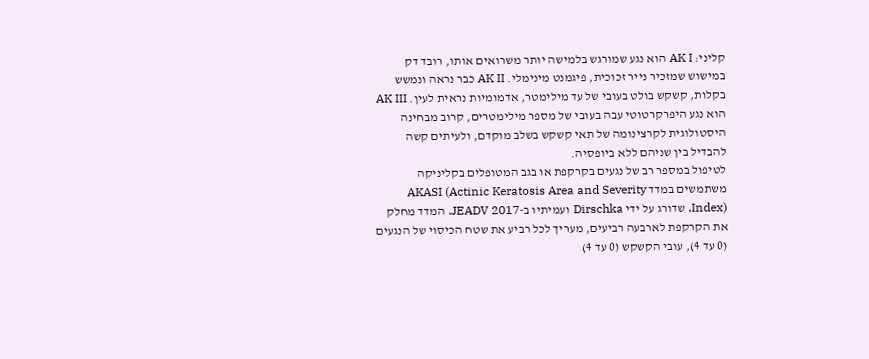קליני: AK I הוא נגע שמורגש בלמישה יותר משרואים אותו, רובד דק במישוש שמזכיר נייר זכוכית, פיגמנט מינימלי. AK II כבר נראה ונמשש בקלות, קשקש בולט בעובי של עד מילימטר, אדמומיות נראית לעין. AK III הוא נגע היפרקרטוטי עבה בעובי של מספר מילימטרים, קרוב מבחינה היסטולוגית לקרצינומה של תאי קשקש בשלב מוקדם, ולעיתים קשה להבדיל בין שניהם ללא ביופסיה.
לטיפול במספר רב של נגעים בקרקפת או בגב המטופלים בקליניקה משתמשים במדד AKASI (Actinic Keratosis Area and Severity Index), שדורג על ידי Dirschka ועמיתיו ב-JEADV 2017. המדד מחלק את הקרקפת לארבעה רביעים, מעריך לכל רביע את שטח הכיסוי של הנגעים (0 עד 4), עובי הקשקש (0 עד 4)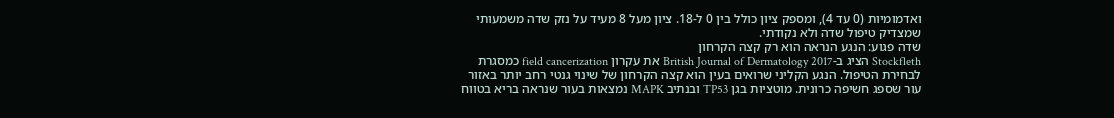ואדמומיות (0 עד 4), ומספק ציון כולל בין 0 ל-18. ציון מעל 8 מעיד על נזק שדה משמעותי שמצדיק טיפול שדה ולא נקודתי.
שדה פגוע: הנגע הנראה הוא רק קצה הקרחון
Stockfleth הציג ב-British Journal of Dermatology 2017 את עקרון field cancerization כמסגרת לבחירת הטיפול. הנגע הקליני שרואים בעין הוא קצה הקרחון של שינוי גנטי רחב יותר באזור עור שספג חשיפה כרונית. מוטציות בגן TP53 ובנתיב MAPK נמצאות בעור שנראה בריא בטווח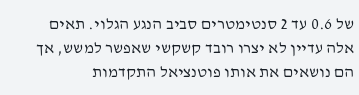של 0.6 עד 2 סנטימטרים סביב הנגע הגלוי. תאים אלה עדיין לא יצרו רובד קשקשי שאפשר למשש, אך הם נושאים את אותו פוטנציאל התקדמות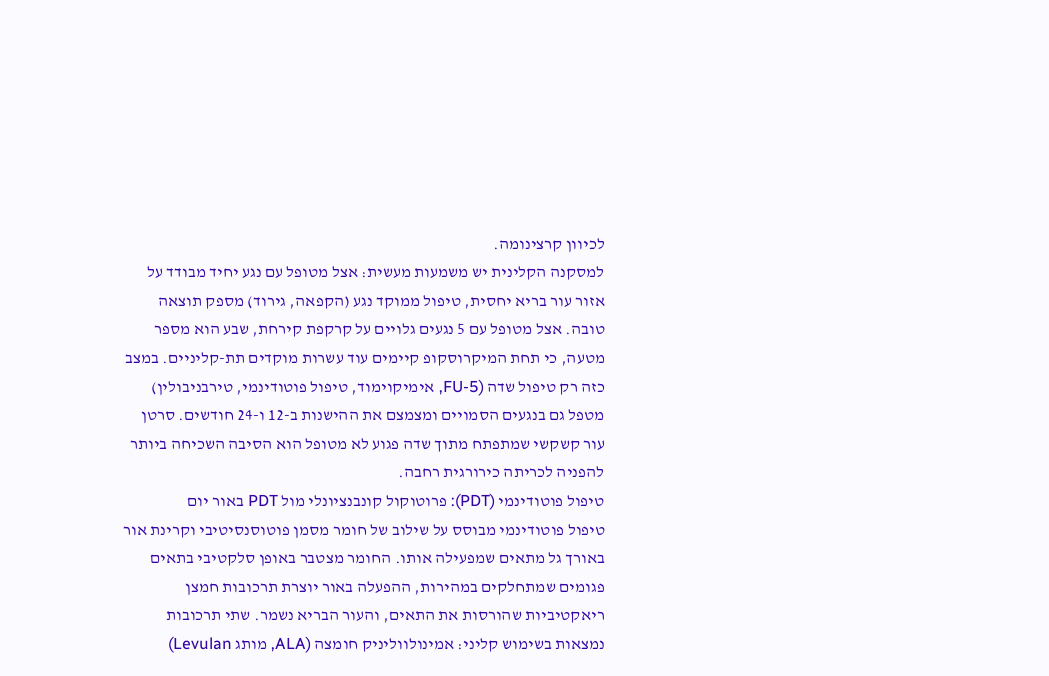לכיוון קרצינומה.
למסקנה הקלינית יש משמעות מעשית: אצל מטופל עם נגע יחיד מבודד על אזור עור בריא יחסית, טיפול ממוקד נגע (הקפאה, גירוד) מספק תוצאה טובה. אצל מטופל עם 5 נגעים גלויים על קרקפת קירחת, שבע הוא מספר מטעה, כי תחת המיקרוסקופ קיימים עוד עשרות מוקדים תת-קליניים. במצב כזה רק טיפול שדה (5-FU, אימיקוימוד, טיפול פוטודינמי, טירבניבולין) מטפל גם בנגעים הסמויים ומצמצם את ההישנות ב-12 ו-24 חודשים. סרטן עור קשקשי שמתפתח מתוך שדה פגוע לא מטופל הוא הסיבה השכיחה ביותר להפניה לכריתה כירורגית רחבה.
טיפול פוטודינמי (PDT): פרוטוקול קונבנציונלי מול PDT באור יום
טיפול פוטודינמי מבוסס על שילוב של חומר מסמן פוטוסנסיטיבי וקרינת אור באורך גל מתאים שמפעילה אותו. החומר מצטבר באופן סלקטיבי בתאים פגומים שמתחלקים במהירות, ההפעלה באור יוצרת תרכובות חמצן ריאקטיביות שהורסות את התאים, והעור הבריא נשמר. שתי תרכובות נמצאות בשימוש קליני: אמינולווליניק חומצה (ALA, מותג Levulan)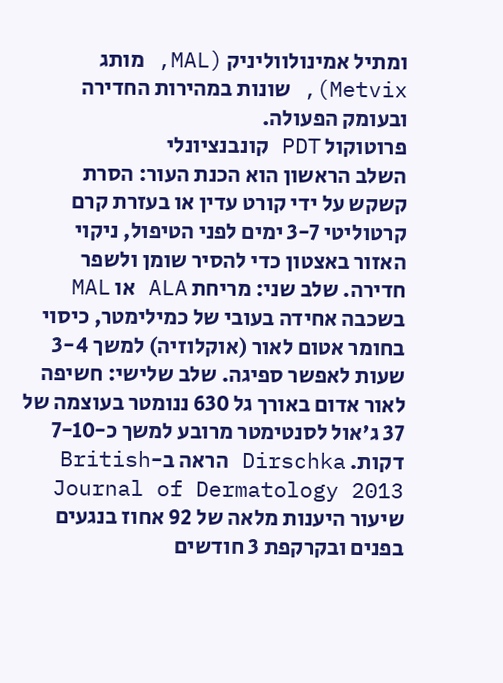ומתיל אמינולווליניק (MAL, מותג Metvix), שונות במהירות החדירה ובעומק הפעולה.
פרוטוקול PDT קונבנציונלי
השלב הראשון הוא הכנת העור: הסרת קשקש על ידי קורט עדין או בעזרת קרם קרטוליטי 3-7 ימים לפני הטיפול, ניקוי האזור באצטון כדי להסיר שומן ולשפר חדירה. שלב שני: מריחת ALA או MAL בשכבה אחידה בעובי של כמילימטר, כיסוי בחומר אטום לאור (אוקלוזיה) למשך 3-4 שעות לאפשר ספיגה. שלב שלישי: חשיפה לאור אדום באורך גל 630 ננומטר בעוצמה של 37 ג'אול לסנטימטר מרובע למשך כ-7-10 דקות. Dirschka הראה ב-British Journal of Dermatology 2013 שיעור היענות מלאה של 92 אחוז בנגעים בפנים ובקרקפת 3 חודשים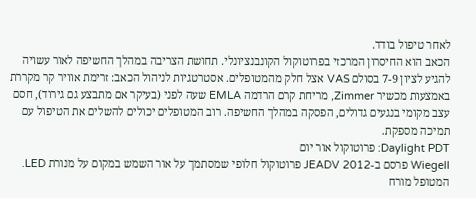לאחר טיפול בודד.
הכאב הוא החיסרון המרכזי בפרוטוקול הקונבנציונלי. תחושת הצריבה במהלך החשיפה לאור עשויה להגיע לציון 7-9 בסולם VAS אצל חלק מהמטופלים. אסטרטגיות לניהול הכאב: זרימת אוויר קר מקררת באמצעות מכשיר Zimmer, מריחת קרם הרדמה EMLA שעה לפני (בעיקר אם מתבצע גם גירוד), חסם עצב מקומי בנגעים גדולים, הפסקה במהלך החשיפה. רוב המטופלים יכולים להשלים את הטיפול עם תמיכה מספקת.
Daylight PDT: פרוטוקול אור יום
Wiegell פרסם ב-JEADV 2012 פרוטוקול חלופי שמסתמך על אור השמש במקום על מנורת LED. המטופל מורח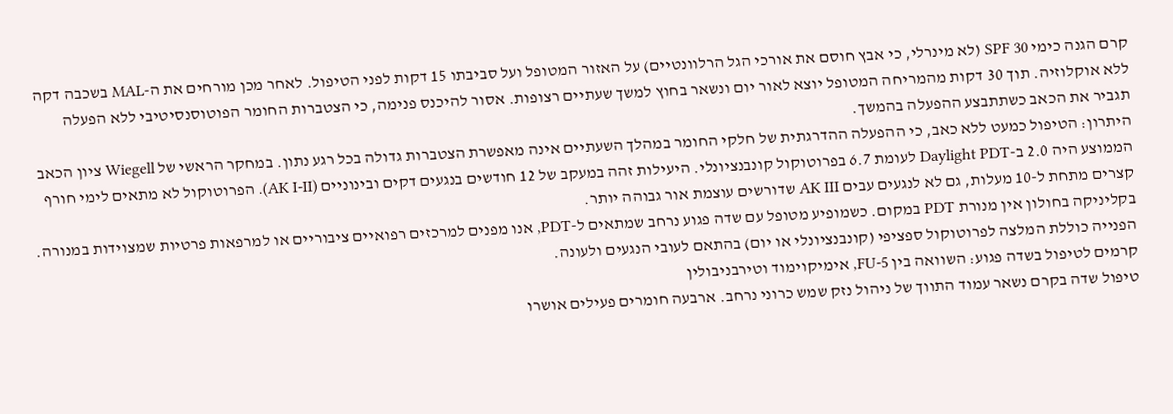קרם הגנה כימי SPF 30 (לא מינרלי, כי אבץ חוסם את אורכי הגל הרלוונטיים) על האזור המטופל ועל סביבתו 15 דקות לפני הטיפול. לאחר מכן מורחים את ה-MAL בשכבה דקה ללא אוקלוזיה. תוך 30 דקות מהמריחה המטופל יוצא לאור יום ונשאר בחוץ למשך שעתיים רצופות. אסור להיכנס פנימה, כי הצטברות החומר הפוטוסנסיטיבי ללא הפעלה תגביר את הכאב כשתתבצע ההפעלה בהמשך.
היתרון: הטיפול כמעט ללא כאב, כי ההפעלה ההדרגתית של חלקי החומר במהלך השעתיים אינה מאפשרת הצטברות גדולה בכל רגע נתון. במחקר הראשי של Wiegell ציון הכאב הממוצע היה 2.0 ב-Daylight PDT לעומת 6.7 בפרוטוקול קונבנציונלי. היעילות זהה במעקב של 12 חודשים בנגעים דקים ובינוניים (AK I-II). הפרוטוקול לא מתאים לימי חורף קצרים מתחת ל-10 מעלות, גם לא לנגעים עבים AK III שדורשים עוצמת אור גבוהה יותר.
בקליניקה בחולון אין מנורת PDT במקום. כשמופיע מטופל עם שדה פגוע נרחב שמתאים ל-PDT, אנו מפנים למרכזים רפואיים ציבוריים או למרפאות פרטיות שמצוידות במנורה. הפנייה כוללת המלצה לפרוטוקול ספציפי (קונבנציונלי או יום) בהתאם לעובי הנגעים ולעונה.
קרמים לטיפול בשדה פגוע: השוואה בין 5-FU, אימיקוימוד וטירבניבולין
טיפול שדה בקרם נשאר עמוד התווך של ניהול נזק שמש כרוני נרחב. ארבעה חומרים פעילים אושרו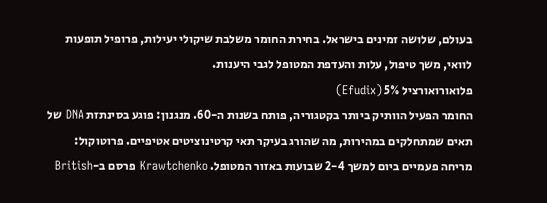בעולם, שלושה זמינים בישראל. בחירת החומר משלבת שיקולי יעילות, פרופיל תופעות לוואי, משך טיפול, עלות והעדפת המטופל לגבי היענות.
פלואורואורציל 5% (Efudix)
החומר הפעיל הוותיק ביותר בקטגוריה, פותח בשנות ה-60. מנגנון: פוגע בסינתזת DNA של תאים שמתחלקים במהירות, מה שהורג בעיקר תאי קרטינוציטים אטיפיים. פרוטוקול: מריחה פעמיים ביום למשך 2-4 שבועות באזור המטופל. Krawtchenko פרסם ב-British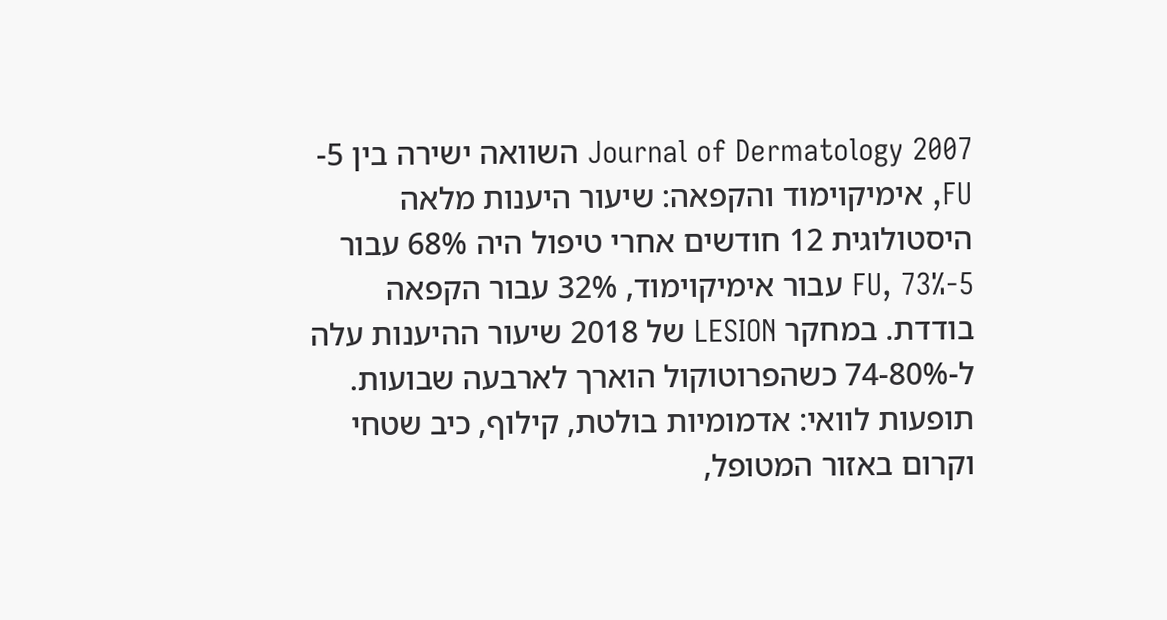Journal of Dermatology 2007 השוואה ישירה בין 5-FU, אימיקוימוד והקפאה: שיעור היענות מלאה היסטולוגית 12 חודשים אחרי טיפול היה 68% עבור 5-FU, 73% עבור אימיקוימוד, 32% עבור הקפאה בודדת. במחקר LESION של 2018 שיעור ההיענות עלה ל-74-80% כשהפרוטוקול הוארך לארבעה שבועות.
תופעות לוואי: אדמומיות בולטת, קילוף, כיב שטחי וקרום באזור המטופל,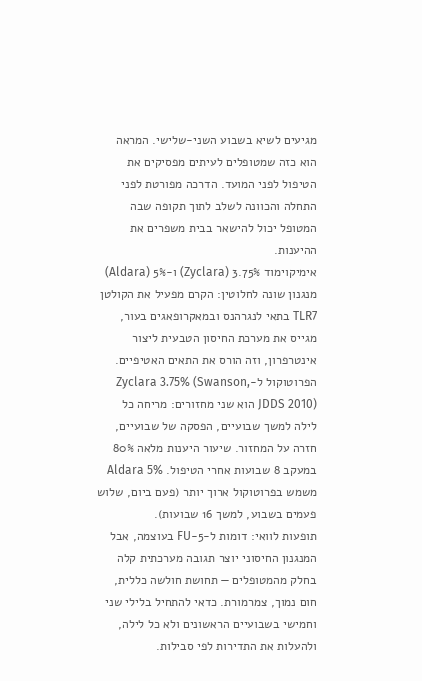מגיעים לשיא בשבוע השני-שלישי. המראה הוא כזה שמטופלים לעיתים מפסיקים את הטיפול לפני המועד. הדרכה מפורטת לפני התחלה והכוונה לשלב לתוך תקופה שבה המטופל יכול להישאר בבית משפרים את ההיענות.
אימיקוימוד 3.75% (Zyclara) ו-5% (Aldara)
מנגנון שונה לחלוטין: הקרם מפעיל את הקולטן TLR7 בתאי לנגרהנס ובמאקרופאגים בעור, מגייס את מערכת החיסון הטבעית ליצור אינטרפרון, וזה הורס את התאים האטיפיים. הפרוטוקול ל-Zyclara 3.75% (Swanson, JDDS 2010) הוא שני מחזורים: מריחה כל לילה למשך שבועיים, הפסקה של שבועיים, חזרה על המחזור. שיעור היענות מלאה 80% במעקב 8 שבועות אחרי הטיפול. Aldara 5% משמש בפרוטוקול ארוך יותר (פעם ביום, שלוש פעמים בשבוע, למשך 16 שבועות).
תופעות לוואי: דומות ל-5-FU בעוצמה, אבל המנגנון החיסוני יוצר תגובה מערכתית קלה בחלק מהמטופלים — תחושת חולשה כללית, חום נמוך, צמרמורת. כדאי להתחיל בלילי שני וחמישי בשבועיים הראשונים ולא כל לילה, ולהעלות את התדירות לפי סבילות.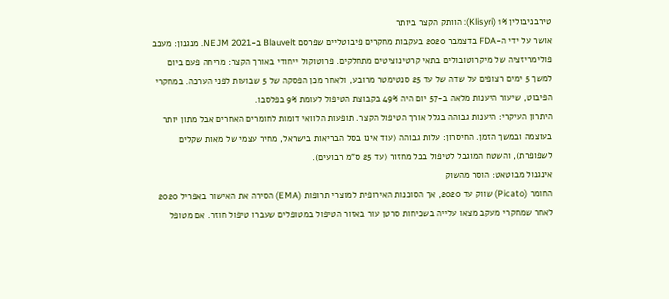טירבניבולין 1% (Klisyri): הוותק הקצר ביותר
אושר על ידי ה-FDA בדצמבר 2020 בעקבות מחקרים פיבוטליים שפרסם Blauvelt ב-NEJM 2021. מנגנון: מעכב פולימריזציה של מיקרוטובולים בתאי קרטינוציטים מתחלקים. פרוטוקול ייחודי באורך הקצר: מריחה פעם ביום למשך 5 ימים רצופים על שדה של עד 25 סנטימטר מרובע, ולאחר מכן הפסקה של 5 שבועות לפני הערכה. במחקרי הפיבוט, שיעור היענות מלאה ב-57 יום היה 49% בקבוצת הטיפול לעומת 9% בפלסבו.
היתרון העיקרי: היענות גבוהה בגלל אורך הטיפול הקצר. תופעות הלוואי דומות לחומרים האחרים אבל מתון יותר בעוצמה ובמשך הזמן. החיסרון: עלות גבוהה (עוד אינו בסל הבריאות בישראל, מחיר עצמי של מאות שקלים לשפופרת), והשטח המוגבל לטיפול בכל מחזור (עד 25 ס"מ רבועים).
אינגנול מבוטאט: הוסר מהשוק
החומר (Picato) שווק עד 2020, אך הסוכנות האירופית למוצרי תרופות (EMA) הסירה את האישור באפריל 2020 לאחר שמחקרי מעקב מצאו עלייה בשכיחות סרטן עור באזור הטיפול במטופלים שעברו טיפול חוזר. אם מטופל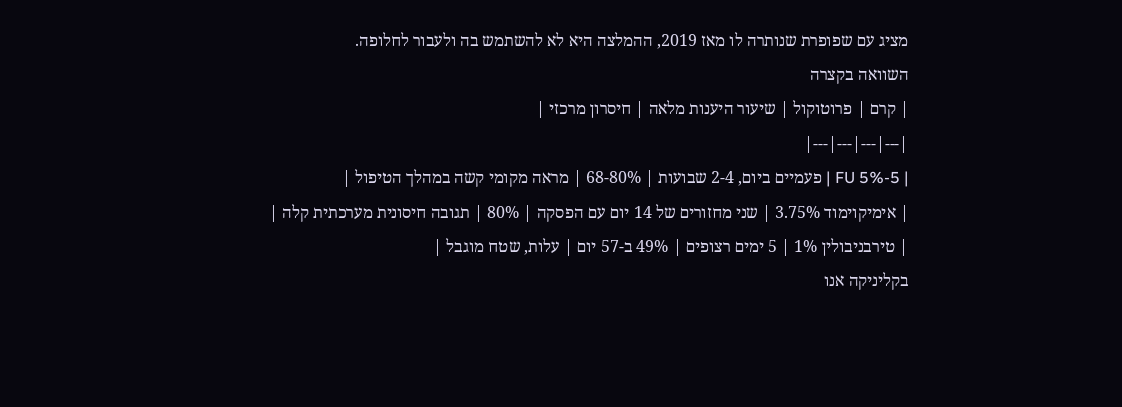מציג עם שפופרת שנותרה לו מאז 2019, ההמלצה היא לא להשתמש בה ולעבור לחלופה.
השוואה בקצרה
| קרם | פרוטוקול | שיעור היענות מלאה | חיסרון מרכזי |
|---|---|---|---|
| 5-FU 5% | פעמיים ביום, 2-4 שבועות | 68-80% | מראה מקומי קשה במהלך הטיפול |
| אימיקוימוד 3.75% | שני מחזורים של 14 יום עם הפסקה | 80% | תגובה חיסונית מערכתית קלה |
| טירבניבולין 1% | 5 ימים רצופים | 49% ב-57 יום | עלות, שטח מוגבל |
בקליניקה אנו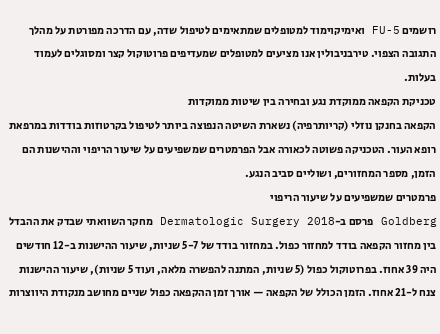רושמים 5-FU ואימיקוימוד למטופלים שמתאימים לטיפול שדה, עם הדרכה מפורטת על מהלך התגובה הצפוי. טירבניבולין אנו מציעים למטופלים שמעדיפים פרוטוקול קצר ומסוגלים לעמוד בעלות.
טכניקת הקפאה ממוקדת נגע ובחירה בין שיטות ממוקדות
הקפאה בחנקן נוזלי (קריותרפיה) נשארת השיטה הנפוצה ביותר לטיפול בקרטוזות בודדות במרפאת רופא העור. הטכניקה פשוטה לכאורה אבל הפרמטרים שמשפיעים על שיעור הריפוי וההישנות הם הזמן, מספר המחזורים, ושוליים סביב הנגע.
פרמטרים שמשפיעים על שיעור הריפוי
Goldberg פרסם ב-Dermatologic Surgery 2018 מחקר השוואתי שבדק את ההבדל בין מחזור הקפאה בודד למחזור כפול. במחזור בודד של 5-7 שניות, שיעור ההישנות ב-12 חודשים היה 39 אחוז. בפרוטוקול כפול (5 שניות, המתנה להפשרה מלאה, ועוד 5 שניות), שיעור ההישנות צנח ל-21 אחוז. הזמן הכולל של הקפאה — אורך זמן ההקפאה כפול שניים מחושב מנקודת היווצרות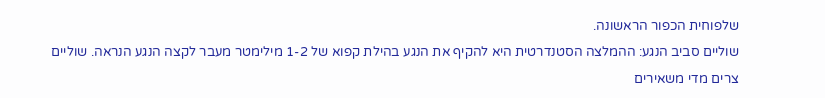שלפוחית הכפור הראשונה.
שוליים סביב הנגע: ההמלצה הסטנדרטית היא להקיף את הנגע בהילת קפוא של 1-2 מילימטר מעבר לקצה הנגע הנראה. שוליים צרים מדי משאירים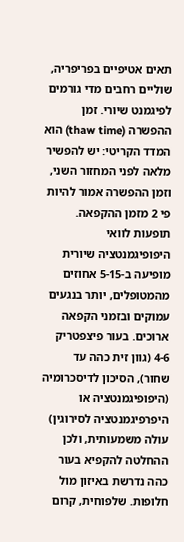תאים אטיפיים בפריפריה, שוליים רחבים מדי גורמים לפיגמנט שיורי. זמן ההפשרה (thaw time) הוא המדד הקריטי: יש להפשיר מלאה לפני המחזור השני, וזמן ההפשרה אמור להיות פי 2 מזמן ההקפאה.
תופעות לוואי
היפופיגמנטציה שיורית מופיעה ב-5-15 אחוזים מהמטופלים, יותר בנגעים עמוקים ובזמני הקפאה ארוכים. בעור פיצפטריק 4-6 (גוון זית כהה עד שחור), הסיכון לדיסכרומיה (היפופיגמנטציה או היפרפיגמנטציה לסירוגין) עולה משמעותית, ולכן ההחלטה להקפיא בעור כהה נדרשת באיזון מול חלופות. שלפוחית, קרום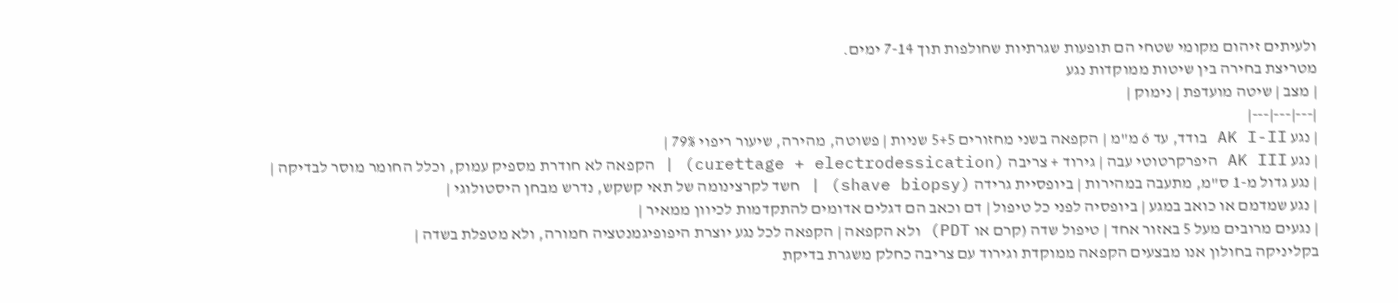ולעיתים זיהום מקומי שטחי הם תופעות שגרתיות שחולפות תוך 7-14 ימים.
מטריצת בחירה בין שיטות ממוקדות נגע
| מצב | שיטה מועדפת | נימוק |
|---|---|---|
| נגע AK I-II בודד, עד 6 מ"מ | הקפאה בשני מחזורים 5+5 שניות | פשוטה, מהירה, שיעור ריפוי 79% |
| נגע AK III היפרקרטוטי עבה | גירוד + צריבה (curettage + electrodessication) | הקפאה לא חודרת מספיק עמוק, וכלל החומר מוסר לבדיקה |
| נגע גדול מ-1 ס"מ, מתעבה במהירות | ביופסיית גרידה (shave biopsy) | חשד לקרצינומה של תאי קשקש, נדרש מבחן היסטולוגי |
| נגע שמדמם או כואב במגע | ביופסיה לפני כל טיפול | דם וכאב הם דגלים אדומים להתקדמות לכיוון ממאיר |
| נגעים מרובים מעל 5 באזור אחד | טיפול שדה (קרם או PDT) ולא הקפאה | הקפאה לכל נגע יוצרת היפופיגמנטציה חמורה, ולא מטפלת בשדה |
בקליניקה בחולון אנו מבצעים הקפאה ממוקדת וגירוד עם צריבה כחלק משגרת בדיקת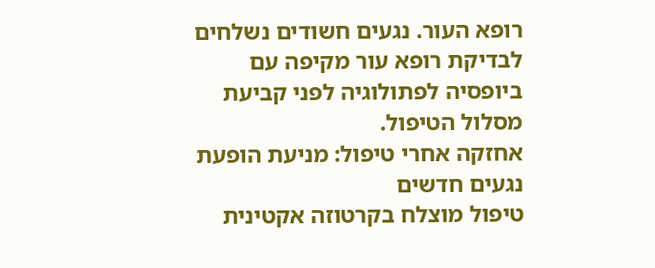רופא העור. נגעים חשודים נשלחים לבדיקת רופא עור מקיפה עם ביופסיה לפתולוגיה לפני קביעת מסלול הטיפול.
אחזקה אחרי טיפול: מניעת הופעת נגעים חדשים
טיפול מוצלח בקרטוזה אקטינית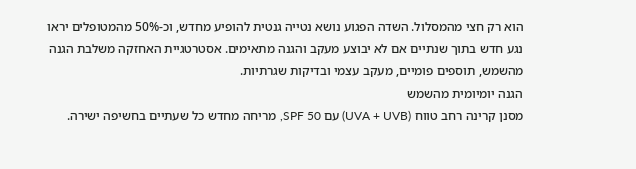הוא רק חצי מהמסלול. השדה הפגוע נושא נטייה גנטית להופיע מחדש, וכ-50% מהמטופלים יראו נגע חדש בתוך שנתיים אם לא יבוצע מעקב והגנה מתאימים. אסטרטגיית האחזקה משלבת הגנה מהשמש, תוספים פומיים, מעקב עצמי ובדיקות שגרתיות.
הגנה יומיומית מהשמש
מסנן קרינה רחב טווח (UVA + UVB) עם SPF 50, מריחה מחדש כל שעתיים בחשיפה ישירה.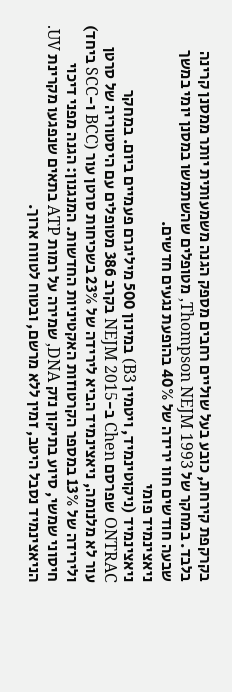בקרקפת קירחת, כובע בעל שוליים רחבים מספק הגנה משמעותית יותר ממסנן קרינה בלבד. במחקר של Thompson NEJM 1993, מטופלים שהשתמשו במסנן יומי במשך שבעה חודשים חוו ירידה של 40% בהופעת נגעים חדשים.
ניאצינמיד פומי
ניאצינמיד (ניקוטינמיד, ויטמין B3) במינון 500 מיליגרם פעמיים ביום. במחקר ONTRAC שפרסם Chen ב-NEJM 2015 בקרב 386 מטופלים עם היסטוריה של סרטן עור לא מלנומה, ניאצינמיד הביא לירידה של 23% בשכיחות סרטן עור (BCC ו-SCC ביחד) ולירידה של 13% במספר הקרטוזות האקטיניות החדשות. המנגנון: הגנה מפני דיכוי חיסוני שמשי, סיוע בתיקון נזק DNA, שמירה על רמות ATP בתאים שנפגעו מקרינת UV.
הניאצינמיד נסבל היטב, זמין ללא מרשם, ובטוח לטווח ארוך.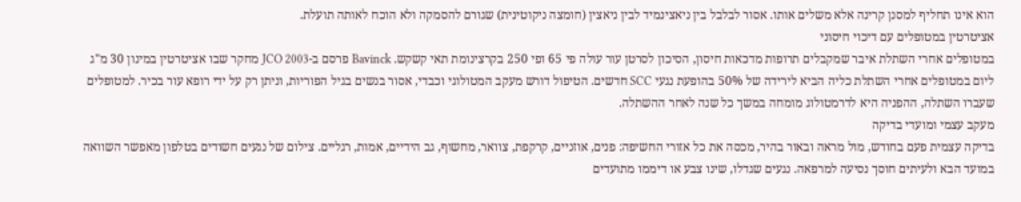הוא אינו תחליף למסנן קרינה אלא משלים אותו. אסור לבלבל בין ניאצינמיד לבין ניאצין (חומצה ניקוטינית) שגורם להסמקה ולא הוכח לאותה תועלת.
אציטרטין במטופלים עם דיכוי חיסוני
במטופלים אחרי השתלת איבר שמקבלים תרופות מדכאות חיסון, הסיכון לסרטן עור עולה פי 65 ופי 250 בקרצינומת תאי קשקש. Bavinck פרסם ב-JCO 2003 מחקר שבו אציטרטין במינון 30 מ"ג ליום במטופלים אחרי השתלת כליה הביא לירידה של 50% בהופעת נגעי SCC חדשים. הטיפול דורש מעקב המטולוגי וכבדי, אסור בנשים בגיל הפוריות, וניתן רק על ידי רופא עור בכיר. למטופלים שעברו השתלה, ההפניה היא לדרמטולוג מומחה במשך כל שנה לאחר ההשתלה.
מעקב עצמי ומועדי בדיקה
בדיקה עצמית פעם בחודש, מול מראה ובאור בהיר, מכסה את כל אזורי החשיפה: פנים, אוזניים, קרקפת, צוואר, מחשוף, גב הידיים, אמות, רגליים. צילום של נגעים חשודים בטלפון מאפשר השוואה במועד הבא ולעיתים חוסך נסיעה למרפאה. נגעים שגדלו, שינו צבע או דיממו מתועדים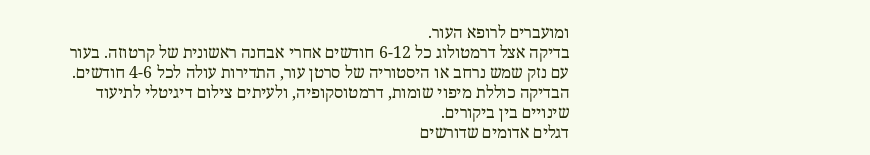ומועברים לרופא העור.
בדיקה אצל דרמטולוג כל 6-12 חודשים אחרי אבחנה ראשונית של קרטוזה. בעור עם נזק שמש נרחב או היסטוריה של סרטן עור, התדירות עולה לכל 4-6 חודשים. הבדיקה כוללת מיפוי שומות, דרמטוסקופיה, ולעיתים צילום דיגיטלי לתיעוד שינויים בין ביקורים.
דגלים אדומים שדורשים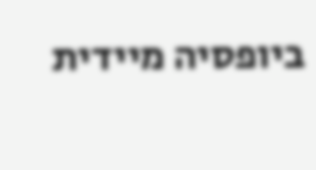ביופסיה מיידית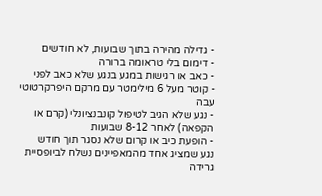- גדילה מהירה בתוך שבועות, לא חודשים
- דימום בלי טראומה ברורה
- כאב או רגישות במגע בנגע שלא כאב לפני
- קוטר מעל 6 מילימטר עם מרקם היפרקרטוטי עבה
- נגע שלא הגיב לטיפול קונבנציונלי (קרם או הקפאה) לאחר 8-12 שבועות
- הופעת כיב או קרום שלא נסגר תוך חודש
נגע שמציג אחד מהמאפיינים נשלח לביופסיית גרידה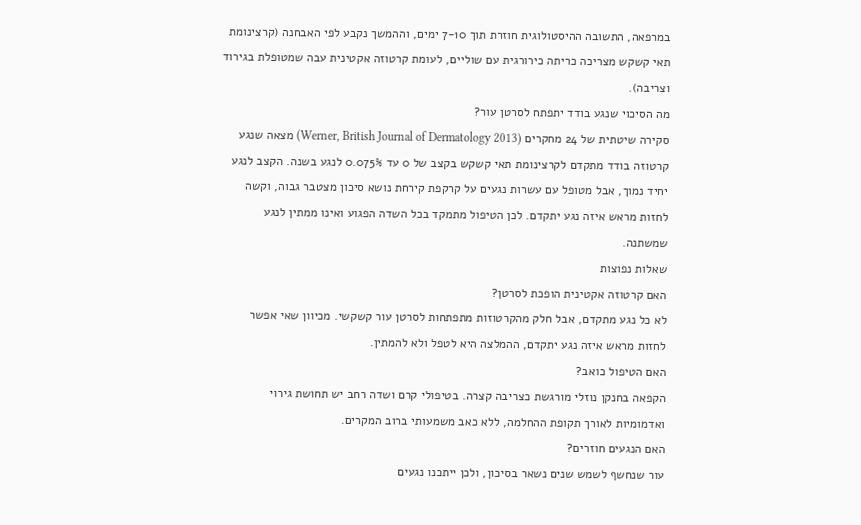במרפאה, התשובה ההיסטולוגית חוזרת תוך 7-10 ימים, וההמשך נקבע לפי האבחנה (קרצינומת תאי קשקש מצריכה כריתה כירורגית עם שוליים, לעומת קרטוזה אקטינית עבה שמטופלת בגירוד וצריבה).
מה הסיכוי שנגע בודד יתפתח לסרטן עור?
סקירה שיטתית של 24 מחקרים (Werner, British Journal of Dermatology 2013) מצאה שנגע קרטוזה בודד מתקדם לקרצינומת תאי קשקש בקצב של 0 עד 0.075% לנגע בשנה. הקצב לנגע יחיד נמוך, אבל מטופל עם עשרות נגעים על קרקפת קירחת נושא סיכון מצטבר גבוה, וקשה לחזות מראש איזה נגע יתקדם. לכן הטיפול מתמקד בכל השדה הפגוע ואינו ממתין לנגע שמשתנה.
שאלות נפוצות
האם קרטוזה אקטינית הופכת לסרטן?
לא כל נגע מתקדם, אבל חלק מהקרטוזות מתפתחות לסרטן עור קשקשי. מכיוון שאי אפשר לחזות מראש איזה נגע יתקדם, ההמלצה היא לטפל ולא להמתין.
האם הטיפול כואב?
הקפאה בחנקן נוזלי מורגשת כצריבה קצרה. בטיפולי קרם ושדה רחב יש תחושת גירוי ואדמומיות לאורך תקופת ההחלמה, ללא כאב משמעותי ברוב המקרים.
האם הנגעים חוזרים?
עור שנחשף לשמש שנים נשאר בסיכון, ולכן ייתכנו נגעים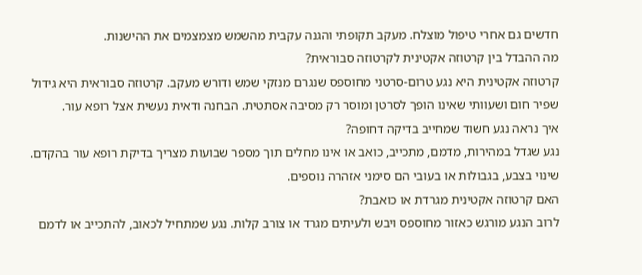חדשים גם אחרי טיפול מוצלח. מעקב תקופתי והגנה עקבית מהשמש מצמצמים את ההישנות.
מה ההבדל בין קרטוזה אקטינית לקרטוזה סבוראית?
קרטוזה אקטינית היא נגע טרום-סרטני מחוספס שנגרם מנזקי שמש ודורש מעקב. קרטוזה סבוראית היא גידול שפיר חום ושעוותי שאינו הופך לסרטן ומוסר רק מסיבה אסתטית. הבחנה ודאית נעשית אצל רופא עור.
איך נראה נגע חשוד שמחייב בדיקה דחופה?
נגע שגדל במהירות, מדמם, מתכייב, כואב או אינו מחלים תוך מספר שבועות מצריך בדיקת רופא עור בהקדם. שינוי בצבע, בגבולות או בעובי הם סימני אזהרה נוספים.
האם קרטוזה אקטינית מגרדת או כואבת?
לרוב הנגע מורגש כאזור מחוספס ויבש ולעיתים מגרד או צורב קלות. נגע שמתחיל לכאוב, להתכייב או לדמם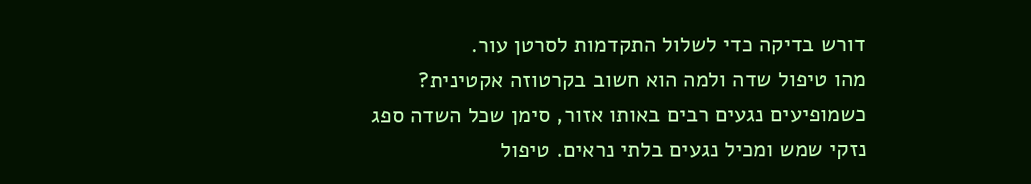דורש בדיקה כדי לשלול התקדמות לסרטן עור.
מהו טיפול שדה ולמה הוא חשוב בקרטוזה אקטינית?
כשמופיעים נגעים רבים באותו אזור, סימן שכל השדה ספג נזקי שמש ומכיל נגעים בלתי נראים. טיפול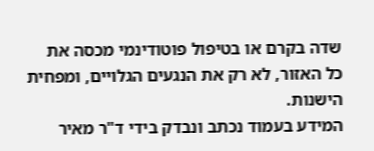שדה בקרם או בטיפול פוטודינמי מכסה את כל האזור, לא רק את הנגעים הגלויים, ומפחית הישנות.
המידע בעמוד נכתב ונבדק בידי ד"ר מאיר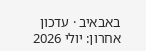באבאיב · עדכון אחרון: יולי 2026